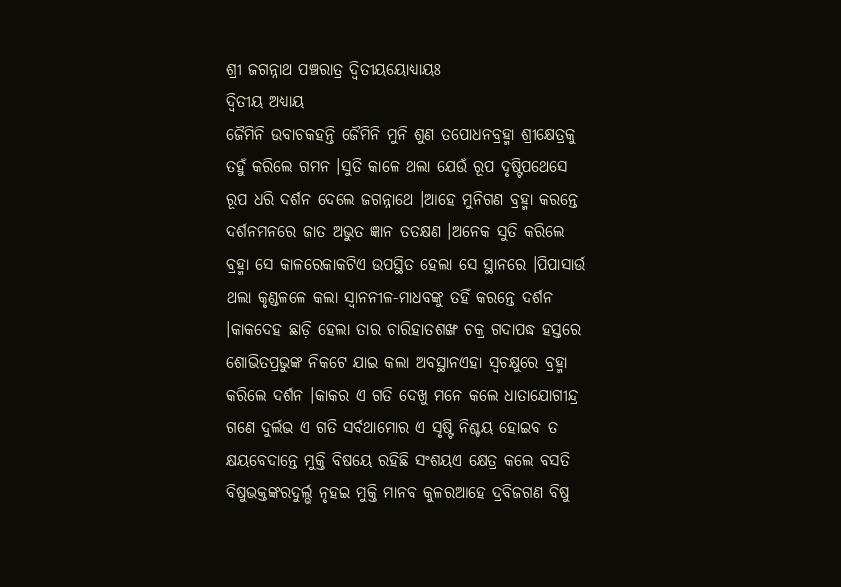ଶ୍ରୀ ଜଗନ୍ନାଥ ପଞ୍ଚରାତ୍ର ଦ୍ଵିତୀୟୟୋଧ୍ୟାୟଃ
ଦ୍ଵିତୀୟ ଅଧ୍ଯାୟ
ଜୈମିନି ଉବାଚକହନ୍ତି ଜୈମିନି ମୁନି ଶୁଣ ତପୋଧନବ୍ରହ୍ମା ଶ୍ରୀକ୍ଷେତ୍ରକୁ ତହୁଁ କରିଲେ ଗମନ ।ସୁତି କାଳେ ଥଲା ଯେଉଁ ରୂପ ଦୃଷ୍ଟିପଥେସେ ରୂପ ଧରି ଦର୍ଶନ ଦେଲେ ଜଗନ୍ନାଥେ ।ଆହେ ମୁନିଗଣ ବ୍ରହ୍ମା କରନ୍ତେ ଦର୍ଶନମନରେ ଜାତ ଅଭୁତ ଜ୍ଞାନ ତତକ୍ଷଣ ।ଅନେକ ସୁତି କରିଲେ ବ୍ରହ୍ମା ସେ କାଳରେକାକଟିଏ ଉପସ୍ଥିତ ହେଲା ସେ ସ୍ଥାନରେ ।ପିପାସାର୍ଉ ଥଲା କୃଣ୍ଡଳଳେ କଲା ସ୍ଵାନନୀଳ-ମାଧବଙ୍କୁ ତହିଁ କରନ୍ତେ ଦର୍ଶନ ।କାକଦେହ ଛାଡ଼ି ହେଲା ତାର ଚାରିହାତଶଙ୍ଖ ଚକ୍ର ଗଦାପଦ୍ଧ ହସ୍ତରେ ଶୋଭିତପ୍ରଭୁଙ୍କ ନିକଟେ ଯାଇ କଲା ଅବସ୍ଥାନଏହା ସ୍ଵଚକ୍ଷୁରେ ବ୍ରହ୍ମା କରିଲେ ଦର୍ଶନ ।କାକର ଏ ଗତି ଦେଖୁ ମନେ କଲେ ଧାତାଯୋଗୀନ୍ଦ୍ର ଗଣେ ଦୁର୍ଲଭ ଏ ଗତି ସର୍ବଥାମୋର ଏ ସୃଷ୍ଟି ନିଶ୍ଚୟ ହୋଇବ ତ କ୍ଷୟବେଦାନ୍ତେ ମୁକ୍ତି ବିଷୟେ ରହିଛି ସଂଶୟଏ କ୍ଷେତ୍ର କଲେ ବସତି ବିଷୁଭକ୍ତଙ୍କରଦୁର୍ଲ୍ଭ ନୃହଇ ମୁକ୍ତି ମାନବ କୁଳରଆହେ ଦ୍ରବିଜଗଣ ବିଷୁ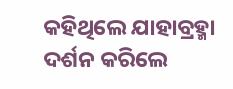କହିଥିଲେ ଯାହାବ୍ରହ୍ମା ଦର୍ଶନ କରିଲେ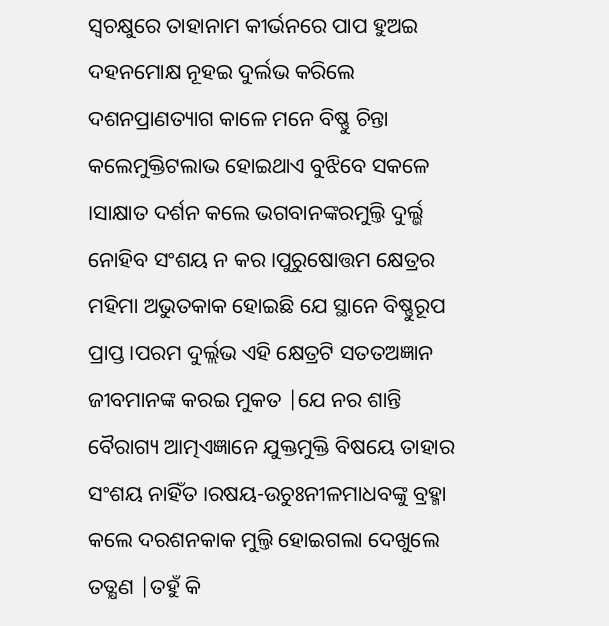ସ୍ଵଚକ୍ଷୁରେ ତାହାନାମ କୀର୍ଭନରେ ପାପ ହୁଅଇ ଦହନମୋକ୍ଷ ନୂହଇ ଦୁର୍ଲଭ କରିଲେ ଦଶନପ୍ରାଣତ୍ୟାଗ କାଳେ ମନେ ବିଷ୍ଣୁ ଚିନ୍ତା କଲେମୁକ୍ତିଟଲାଭ ହୋଇଥାଏ ବୁଝିବେ ସକଳେ ।ସାକ୍ଷାତ ଦର୍ଶନ କଲେ ଭଗବାନଙ୍କରମୁଲ୍ତି ଦୁର୍ଲ୍ଭ ନୋହିବ ସଂଶୟ ନ କର ।ପୁରୁଷୋତ୍ତମ କ୍ଷେତ୍ରର ମହିମା ଅଭୁତକାକ ହୋଇଛି ଯେ ସ୍ଥାନେ ବିଷ୍ଣୁରୂପ ପ୍ରାପ୍ତ ।ପରମ ଦୁର୍ଲ୍ଲଭ ଏହି କ୍ଷେତ୍ରଟି ସତତଅଜ୍ଞାନ ଜୀବମାନଙ୍କ କରଇ ମୁକତ |ଯେ ନର ଶାନ୍ତି ବୈରାଗ୍ୟ ଆତ୍ମଏଜ୍ଞାନେ ଯୁକ୍ତମୁକ୍ତି ବିଷୟେ ତାହାର ସଂଶୟ ନାହିଁତ ।ରଷୟ-ଉଚୁଃନୀଳମାଧବଙ୍କୁ ବ୍ରହ୍ମା କଲେ ଦରଶନକାକ ମୁଲ୍ତି ହୋଇଗଲା ଦେଖୁଲେ ତତ୍କ୍ଷଣ |ତହୁଁ କି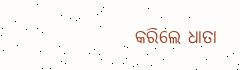କରିଲେ ଧାତା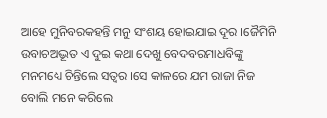ଆହେ ମୁନିବରକହନ୍ତି ମନୁ ସଂଶୟ ହୋଇଯାଇ ଦୂର ।ଜୈମିନି ଉବାଚଅଦ୍ଭୂତ ଏ ଦୁଇ କଥା ଦେଖୁ ବେଦବରମାଧବିଙ୍କୁ ମନମଧ୍ୟେ ଚିନ୍ତିଲେ ସତ୍ଵର ।ସେ କାଳରେ ଯମ ରାଜା ନିଜ ବୋଲି ମନେ କରିଲେ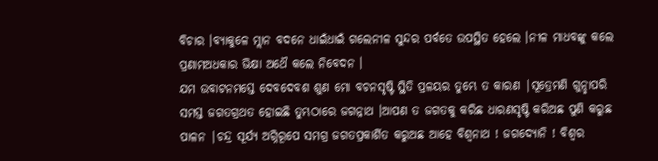ବିଚାର ।ବ୍ୟାକୁଳେ ମ୍ଲାନ ବଦନେ ଧାଇଁଧାଇଁ ଗଲେନୀଳ ସୁନ୍ଦର ପର୍ବତେ ଉପସ୍ଥିତ ହେଲେ ।ନୀଳ ମାଧବଙ୍କୁ କଲେ ପ୍ରଣାମଅଧକାର ଭିକ୍ଷା ଅଥୈ କଲେ ନିବେଦନ ।
ଯମ ଉବାଟନମସ୍ତେ ଦେବଦେବଶ ଶୁଣ ମୋ ବଚନସୃଷ୍ଟି ସ୍ଥିତି ପ୍ରଳୟର ତୁମ୍ଭେ ତ କାରଣ |ସୂତ୍ରେମଣି ଗୁନ୍ଛାପରି ସମସ୍ତ ଜଗତଗ୍ରଥତ ହୋଇଛି ତୁମ୍ଭଠାରେ ଜଗନ୍ନାଥ ।ଆପଣ ତ ଜଗତକୁ କରିଛ ଧାରଣସୃଷ୍ଟି କରିଅଛ ପୁଣି କରୁଛ ପାଳନ |ଚନ୍ଦ୍ର ସୂର୍ଯ୍ୟ ଅଗ୍ନିରୂପେ ସମଗ୍ର ଜଗତପ୍ରକାର୍ଶିତ କରୁଅଛ ଆହେ ବିଶ୍ଵନାଥ ! ଜଗଦ୍ଯୋନି ! ବିଶ୍ଵର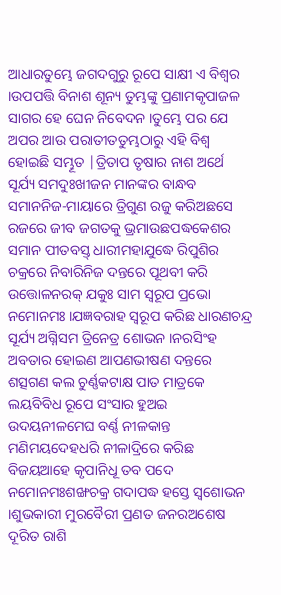ଆଧାରତୁମ୍ଭେ ଜଗଦଗୁରୁ ରୂପେ ସାକ୍ଷୀ ଏ ବିଶ୍ଵର ।ଉପପତ୍ତି ବିନାଶ ଶୂନ୍ୟ ତୁମ୍ଭଙ୍କୁ ପ୍ରଣାମକୃପାଜଳ ସାଗର ହେ ଘେନ ନିବେଦନ ।ତୁମ୍ଭେ ପର ଯେ ଅପର ଆଉ ପରାତୀତତୁମ୍ଭଠାରୁ ଏହି ବିଶ୍ବ ହୋଇଛି ସମ୍ଭୂତ |ତ୍ରିତାପ ତୃଷାର ନାଶ ଅର୍ଥେ ସୂର୍ଯ୍ୟ ସମଦୁଃଖୀଜନ ମାନଙ୍କର ବାନ୍ଧବ ସମାନନିଜ-ମାୟାରେ ତ୍ରିଗୁଣ ରଜୁ କରିଅଛସେ ରଜରେ ଜୀବ ଜଗତକୁ ଭ୍ରମାଉଛପଦ୍ଧକେଶର ସମାନ ପୀତବସ୍ତ୍ ଧାରୀମହାଯୁଦ୍ଧେ ରିପୁଶିର ଚକ୍ରରେ ନିବାରିନିଜ ଦନ୍ତରେ ପୂଥବୀ କରି ଉତ୍ତୋଳନରକ୍ ଯକୁଃ ସାମ ସ୍ଵରୂପ ପ୍ରଭୋ ନମୋନମଃ ।ଯଜ୍ଞବରାହ ସ୍ଵରୂପ କରିଛ ଧାରଣଚନ୍ଦ୍ର ସୂର୍ଯ୍ୟ ଅଗ୍ନିସମ ତ୍ରିନେତ୍ର ଶୋଭନ ।ନରସିଂହ ଅବତାର ହୋଇଣ ଆପଣଭୀଷଣ ଦନ୍ତରେ ଶତ୍ସଗଣ କଲ ଚୁର୍ଣ୍ଣକଟାକ୍ଷ ପାତ ମାତ୍ରକେ ଲୟବିବିଧ ରୂପେ ସଂସାର ହୁଅଇ ଉଦୟନୀଳମେଘ ବର୍ଣ୍ଣ ନୀଳକାନ୍ତ ମଣିମୟଦେହଧରି ନୀଳାଦ୍ରିରେ କରିଛ ବିଜୟଆହେ କୃପାନିଧୂ ତବ ପଦେ ନମୋନମଃଶଙ୍ଖଚକ୍ର ଗଦାପଦ୍ଧ ହସ୍ତେ ସ୍ଵଶୋଭନ ।ଶୁଭକାରୀ ମୁରବୈରୀ ପ୍ରଣତ ଜନରଅଶେଷ ଦୂରିତ ରାଶି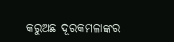କରୁଅଛ ଦୂରକମଳାଙ୍କର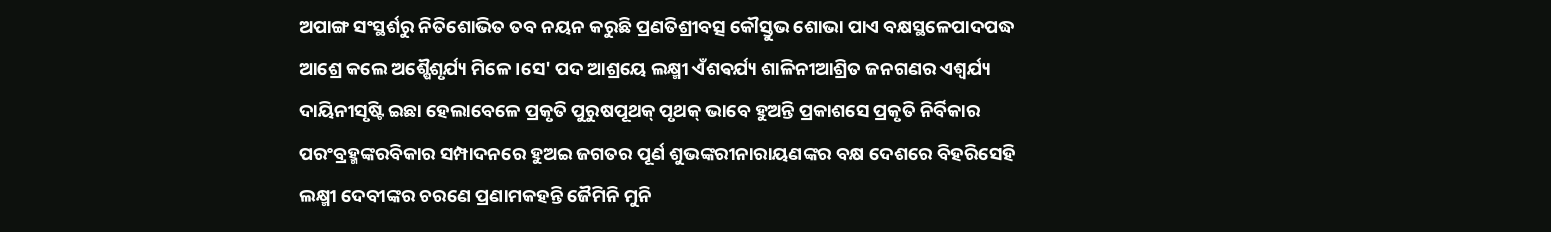ଅପାଙ୍ଗ ସଂସ୍ଥର୍ଶରୁ ନିତିଶୋଭିତ ତବ ନୟନ କରୁଛି ପ୍ରଣତିଶ୍ରୀବତ୍ସ କୌସ୍ତୁଭ ଶୋଭା ପାଏ ବକ୍ଷସ୍ଥଳେପାଦପଦ୍ଧ ଆଶ୍ରେ କଲେ ଅଶ୍ଷୈଶୃର୍ଯ୍ୟ ମିଳେ ।ସେ' ପଦ ଆଶ୍ରୟେ ଲକ୍ଷ୍ମୀ ଏଁଶଵର୍ଯ୍ୟ ଶାଳିନୀଆଶ୍ରିତ ଜନଗଣର ଏଶ୍ବର୍ଯ୍ୟ ଦାୟିନୀସୃଷ୍ଟି ଇଛା ହେଲାବେଳେ ପ୍ରକୃତି ପୁରୁଷପୂଥକ୍ ପୃଥକ୍ ଭାବେ ହୁଅନ୍ତି ପ୍ରକାଶସେ ପ୍ରକୃତି ନିର୍ବିକାର ପରଂବ୍ରହ୍ମଙ୍କରବିକାର ସମ୍ପାଦନରେ ହୁଅଇ ଜଗତର ପୂର୍ଣ ଶୁଭଙ୍କରୀନାରାୟଣଙ୍କର ବକ୍ଷ ଦେଶରେ ବିହରିସେହି ଲକ୍ଷ୍ମୀ ଦେବୀଙ୍କର ଚରଣେ ପ୍ରଣାମକହନ୍ତି ଜୈମିନି ମୁନି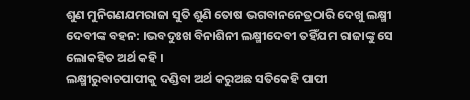ଶୁଣ ମୁନିଗଣଯମରାଜା ସୁତି ଶୁଣି ତୋଷ ଭଗବାନନେତ୍ରଠାରି ଦେଖୁ ଲକ୍ଷ୍ମୀ ଦେବୀଙ୍କ ବହନ: ।ଭବଦୁଃଖ ବିନାଶିନୀ ଲକ୍ଷ୍ମୀଦେବୀ ତହିଁଯମ ରାଜାଙ୍କୁ ସେ ଲୋକହିତ ଅର୍ଥ କହି ।
ଲକ୍ଷ୍ମୀରୁବାଚପାପୀକୁ ଦଣ୍ଡିବା ଅର୍ଥ କରୁଅଛ ସତିକେହି ପାପୀ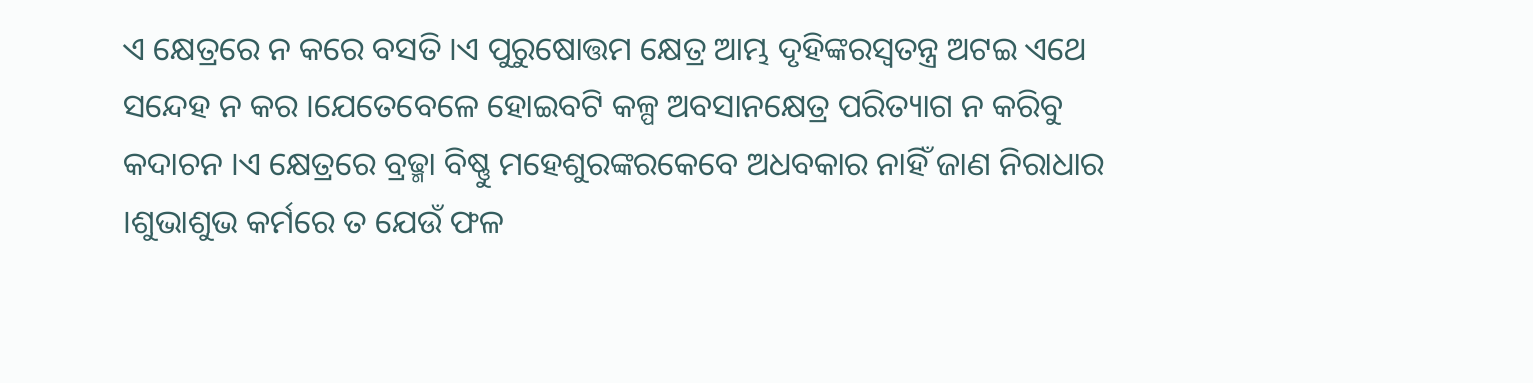ଏ କ୍ଷେତ୍ରରେ ନ କରେ ବସତି ।ଏ ପୁରୁଷୋତ୍ତମ କ୍ଷେତ୍ର ଆମ୍ଭ ଦୃହିଙ୍କରସ୍ଵତନ୍ତ୍ର ଅଟଇ ଏଥେ ସନ୍ଦେହ ନ କର ।ଯେତେବେଳେ ହୋଇବଟି କଳ୍ପ ଅବସାନକ୍ଷେତ୍ର ପରିତ୍ୟାଗ ନ କରିବୁ କଦାଚନ ।ଏ କ୍ଷେତ୍ରରେ ବ୍ରଢ୍ମା ବିଷ୍ଣୁ ମହେଶୁରଙ୍କରକେବେ ଅଧବକାର ନାହିଁ ଜାଣ ନିରାଧାର ।ଶୁଭାଶୁଭ କର୍ମରେ ତ ଯେଉଁ ଫଳ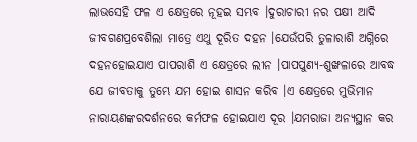ଲାଭସେହି ଫଳ ଏ କ୍ଷେତ୍ରରେ ନୂହଇ ସମ୍ଭବ ।ଦୁରାଚାରୀ ନର ପକ୍ଷୀ ଆଦି ଜୀବଗଣପ୍ରବେଶିଲା ମାତ୍ରେ ଏଥୁ ଦୂରିତ ଦହନ ।ଯେଉଁପରି ତୁଳାରାଶି ଅଗ୍ନିରେ ଦହନହୋଇଯାଏ ପାପରାଶି ଏ କ୍ଷେତ୍ରରେ ଲୀନ ।ପାପପୁଣ୍ୟ-ଶୁଙ୍ଖଳାରେ ଆବଦ୍ଧ ଯେ ଜୀବତାକୁ ତୁମ୍ଭେ ଯମ ହୋଇ ଶାସନ କରିବ ।ଏ କ୍ଷେତ୍ରରେ ମୁଭିମାନ ନାରାୟଣଙ୍କରଦର୍ଶନରେ କର୍ମଫଳ ହୋଇଯାଏ ଦୂର ।ଯମରାଜା ଅନ୍ୟସ୍ଥାନ କର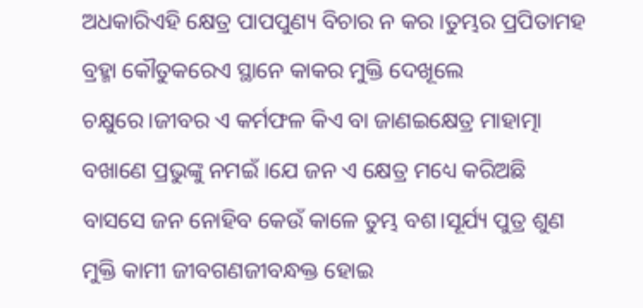ଅଧକାରିଏହି କ୍ଷେତ୍ର ପାପପୁଣ୍ୟ ବିଚାର ନ କର ।ତୁମ୍ଭର ପ୍ରପିତାମହ ବ୍ରହ୍ମା କୌତୁକରେଏ ସ୍ଥାନେ କାକର ମୁକ୍ତି ଦେଖୂଲେ ଚକ୍ଷୁରେ।ଜୀବର ଏ କର୍ମଫଳ କିଏ ବା ଜାଣଇକ୍ଷେତ୍ର ମାହାତ୍ମା ବଖାଣେ ପ୍ରଭୁଙ୍କୁ ନମଇଁ ।ଯେ ଜନ ଏ କ୍ଷେତ୍ର ମଧ୍ୟେ କରିଅଛି ବାସସେ ଜନ ନୋହିବ କେଉଁ କାଳେ ତୁମ୍ଭ ବଶ।ସୂର୍ଯ୍ୟ ପୁତ୍ର ଶୁଣ ମୁକ୍ତି କାମୀ ଜୀବଗଣଜୀବନ୍ଧକ୍ତ ହୋଇ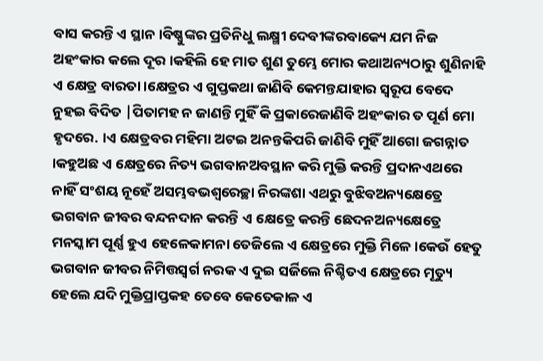ବାସ କରନ୍ତି ଏ ସ୍ଥାନ ।ବିଷ୍ଣୁଙ୍କର ପ୍ରତିନିଧୁ ଲକ୍ଷ୍ମୀ ଦେବୀଙ୍କରବାକ୍ୟେ ଯମ ନିଜ ଅହଂକାର କଲେ ଦୂର ।କହିଲି ହେ ମାତ ଶୁଣ ତୁମ୍ଭେ ମୋର କଥାଅନ୍ୟଠାରୁ ଶୁଣିନାହି ଏ କ୍ଷେତ୍ର ବାରତା ।କ୍ଷେତ୍ରର ଏ ଗୁପ୍ତକଥା ଜାଣିବି କେମନ୍ତଯାହାର ସ୍ଵରୂପ ବେଦେ ନୁହଇ ବିଦିତ |ପିତାମହ ନ ଜାଣନ୍ତି ମୁହିଁ କି ପ୍ରକାରେଜାଣିବି ଅହଂକାର ତ ପୂର୍ଣ ମୋ ହୃଦରେ. ।ଏ କ୍ଷେତ୍ରବର ମହିମା ଅଟଇ ଅନନ୍ତକିପରି ଜାଣିବି ମୁହିଁ ଆଗୋ ଜଗନ୍ନାତ ।କହୁଅଛ ଏ କ୍ଷେତ୍ରରେ ନିତ୍ୟ ଭଗବାନଅବସ୍ଥାନ କରି ମୁକ୍ତି କରନ୍ତି ପ୍ରଦାନଏଥରେ ନାହିଁ ସଂଶୟ ନୂହେଁ ଅସମ୍ଭବଭଶ୍ଵରେଚ୍ଛା ନିରଙ୍କଶା ଏଥରୁ ବୁଝିବଅନ୍ୟକ୍ଷେତ୍ରେ ଭଗବାନ ଜୀବର ବନ୍ଦନଦାନ କରନ୍ତି ଏ କ୍ଷେତ୍ରେ କରନ୍ତି ଛେଦନଅନ୍ୟକ୍ଷେତ୍ରେ ମନସ୍କାମ ପୂର୍ଣ୍ଣ ହୁଏ ହେଳେକାମନା ତେଜିଲେ ଏ କ୍ଷେତ୍ରରେ ମୁକ୍ତି ମିଳେ।କେଉଁ ହେତୁ ଭଗବାନ ଜୀବର ନିମିତ୍ତସ୍ଵର୍ଗ ନରକ ଏ ଦୁଇ ସର୍ଜିଲେ ନିଶ୍ଚିତଏ କ୍ଷେତ୍ରରେ ମୂତ୍ୟୁ ହେଲେ ଯଦି ମୁକ୍ତିପ୍ରାପ୍ତକହ ତେବେ କେତେକାଳ ଏ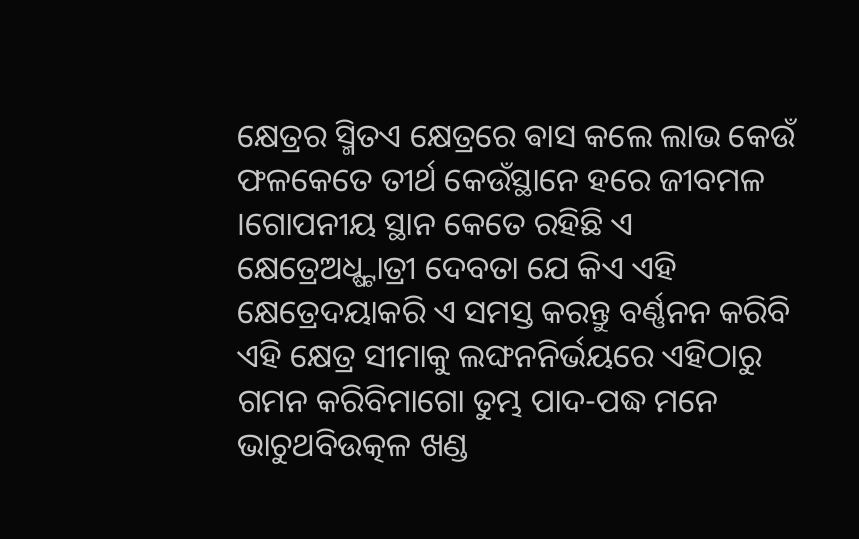କ୍ଷେତ୍ରର ସ୍ମିତଏ କ୍ଷେତ୍ରରେ ଵାସ କଲେ ଲାଭ କେଉଁ ଫଳକେତେ ତୀର୍ଥ କେଉଁସ୍ଥାନେ ହରେ ଜୀବମଳ ।ଗୋପନୀୟ ସ୍ଥାନ କେତେ ରହିଛି ଏ କ୍ଷେତ୍ରେଅଧ୍ଷ୍ଟାତ୍ରୀ ଦେବତା ଯେ କିଏ ଏହି କ୍ଷେତ୍ରେଦୟାକରି ଏ ସମସ୍ତ କରନ୍ତୁ ବର୍ଣ୍ଣନନ କରିବି ଏହି କ୍ଷେତ୍ର ସୀମାକୁ ଲଙ୍ଘନନିର୍ଭୟରେ ଏହିଠାରୁ ଗମନ କରିବିମାଗୋ ତୁମ୍ଭ ପାଦ-ପଦ୍ଧ ମନେ ଭାଚୁଥବିଉତ୍କଳ ଖଣ୍ଡ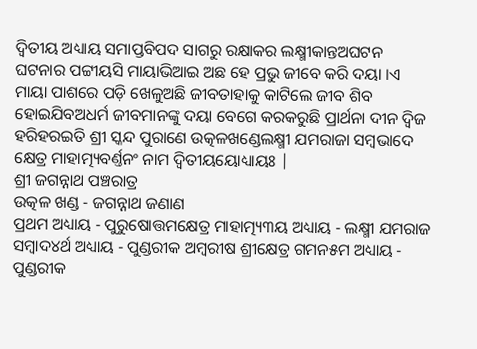ଦ୍ଵିତୀୟ ଅଧ୍ୟାୟ ସମାପ୍ତବିପଦ ସାଗରୁ ରକ୍ଷାକର ଲକ୍ଷ୍ମୀକାନ୍ତଅଘଟନ ଘଟନାର ପଟ୍ଟୀୟସି ମାୟାଭିଆଇ ଅଛ ହେ ପ୍ରଭୁ ଜୀବେ କରି ଦୟା ।ଏ ମାୟା ପାଶରେ ପଡ଼ି ଖେଳୁଅଛି ଜୀବତାହାକୁ କାଟିଲେ ଜୀବ ଶିବ ହୋଇଯିବଅଧର୍ମ ଜୀବମାନଙ୍କୁ ଦୟା ବେଗେ କରକରୁଛି ପ୍ରାର୍ଥନା ଦୀନ ଦ୍ଵିଜ ହରିହରଇତି ଶ୍ରୀ ସ୍କନ୍ଦ ପୁରାଣେ ଉତ୍କଳଖଣ୍ଡେଲକ୍ଷ୍ମୀ ଯମରାଜା ସମ୍ବଭାଦେ କ୍ଷେତ୍ର ମାହାତ୍ମ୍ୟବର୍ଣ୍ତନଂ ନାମ ଦ୍ଵିତୀୟୟୋଧ୍ୟାୟଃ |
ଶ୍ରୀ ଜଗନ୍ନାଥ ପଞ୍ଚରାତ୍ର
ଉତ୍କଳ ଖଣ୍ଡ - ଜଗନ୍ନାଥ ଜଣାଣ
ପ୍ରଥମ ଅଧ୍ୟାୟ - ପୁରୁଷୋତ୍ତମକ୍ଷେତ୍ର ମାହାତ୍ମ୍ୟ୩ୟ ଅଧ୍ୟାୟ - ଲକ୍ଷ୍ମୀ ଯମରାଜ ସମ୍ବାଦ୪ର୍ଥ ଅଧ୍ୟାୟ - ପୁଣ୍ଡରୀକ ଅମ୍ବରୀଷ ଶ୍ରୀକ୍ଷେତ୍ର ଗମନ୫ମ ଅଧ୍ୟାୟ - ପୁଣ୍ଡରୀକ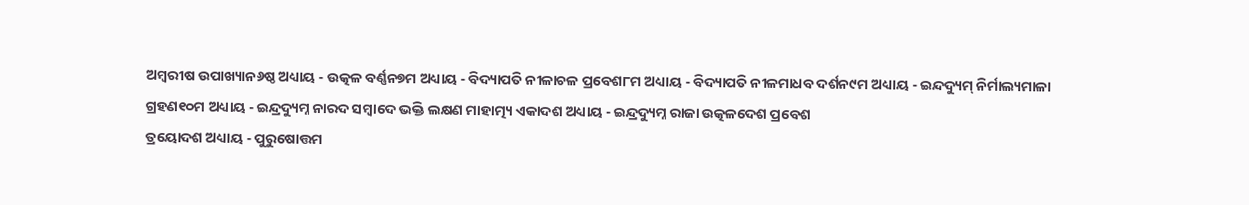ଅମ୍ବରୀଷ ଉପାଖ୍ୟାନ୬ଷ୍ଠ ଅଧ୍ୟାୟ - ଉତ୍କଳ ବର୍ଣ୍ଣନ୭ମ ଅଧ୍ୟାୟ - ବିଦ୍ୟାପତି ନୀଳାଚଳ ପ୍ରବେଶ୮ମ ଅଧ୍ୟାୟ - ବିଦ୍ୟାପତି ନୀଳମାଧବ ଦର୍ଶନ୯ମ ଅଧ୍ୟାୟ - ଇନ୍ଦଦ୍ୟୁମ୍ ନିର୍ମାଲ୍ୟମାଳା ଗ୍ରହଣ୧୦ମ ଅଧ୍ୟାୟ - ଇନ୍ଦ୍ରଦ୍ୟୁମ୍ନ ନାରଦ ସମ୍ବାଦେ ଭକ୍ତି ଲକ୍ଷଣ ମାହାତ୍ମ୍ୟ ଏକାଦଶ ଅଧ୍ୟାୟ - ଇନ୍ଦ୍ରଦ୍ୟୁମ୍ନ ରାଜା ଉତ୍କଳଦେଶ ପ୍ରବେଶ
ତ୍ରୟୋଦଶ ଅଧ୍ୟାୟ - ପୁରୁଷୋତ୍ତମ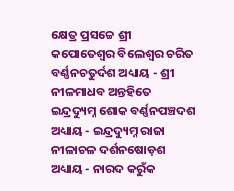କ୍ଷେତ୍ର ପ୍ରସଚ୍ଚେ ଶ୍ରୀ କପୋତେଶ୍ଵର ବିଲେଶ୍ଵର ଚରିତ ବର୍ଣ୍ଣନଚତୁର୍ଦଶ ଅଧ୍ୟାୟ - ଶ୍ରୀ ନୀଳମାଧବ ଅନ୍ତହିତେ ଇନ୍ଦ୍ରଦ୍ୟୁମ୍ନ ଶୋକ ବର୍ଣ୍ଣନପଞ୍ଚଦଶ ଅଧ୍ୟାୟ - ଇନ୍ଦ୍ରଦ୍ୟୁମ୍ନ ରାଜା ନୀଳାଚଳ ଦର୍ଶନଷୋଡ଼ଶ ଅଧ୍ୟାୟ - ନାରଦ କରୁଁକ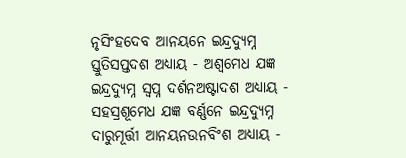ନୃସିଂହଦେବ ଆନୟନେ ଇନ୍ଦ୍ରଦ୍ୟୁମ୍ନ ସ୍ତୁତିସପ୍ତଦଶ ଅଧ୍ୟାୟ - ଅଶ୍ଵମେଧ ଯଜ୍ଞ ଇନ୍ଦ୍ରଦ୍ୟୁମ୍ନ ସ୍ଵପ୍ନ ଦର୍ଶନଅଷ୍ଟାଦଶ ଅଧ୍ୟାୟ - ସହସ୍ରଶୂମେଧ ଯଜ୍ଞ ବର୍ଣ୍ଣନେ ଇନ୍ଦ୍ରଦ୍ୟୁମ୍ନ ଦାରୁମୂର୍ତ୍ତୀ ଆନୟନଉନବିଂଶ ଅଧ୍ୟାୟ -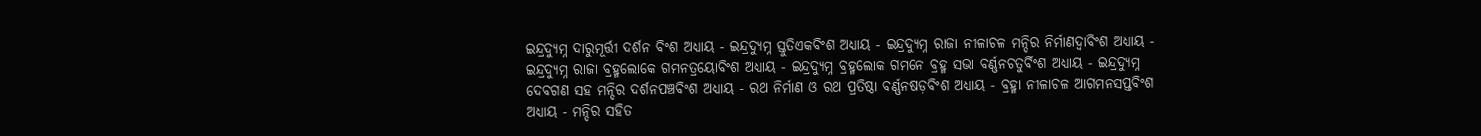ଇନ୍ଦ୍ରଦ୍ୟୁମ୍ନ ଦାରୁମୂର୍ତ୍ତୀ ଦର୍ଶନ ବିଂଶ ଅଧ୍ୟାୟ - ଇନ୍ଦ୍ରଦ୍ୟୁମ୍ନ ସ୍ତୁତିଏକବିଂଶ ଅଧ୍ୟାୟ - ଇନ୍ଦ୍ରଦ୍ୟୁମ୍ନ ରାଜା ନୀଳାଚଳ ମନ୍ଦିର ନିର୍ମାଣଦ୍ଵାବିଂଶ ଅଧ୍ୟାୟ - ଇନ୍ଦ୍ରଦ୍ୟୁମ୍ନ ରାଜା ବ୍ରହ୍ମଲୋକେ ଗମନତ୍ରୟୋବିଂଶ ଅଧ୍ୟାୟ - ଇନ୍ଦ୍ରଦ୍ୟୁମ୍ନ ବ୍ରହ୍ମଲୋକ ଗମନେ ବ୍ରହ୍ମ ସଭା ବର୍ଣ୍ଣନଚତୁର୍ବିଂଶ ଅଧ୍ୟାୟ - ଇନ୍ଦ୍ରଦ୍ୟୁମ୍ନ ଦେବଗଣ ସହ ମନ୍ଦିର ଦର୍ଶନପଞ୍ଚବିଂଶ ଅଧ୍ୟାୟ - ରଥ ନିର୍ମାଣ ଓ ରଥ ପ୍ରତିଷ୍ଠା ବର୍ଣ୍ଣନଷଡ଼ବିଂଶ ଅଧ୍ୟାୟ - ବ୍ରହ୍ମା ନୀଳାଚଳ ଆଗମନସପ୍ତବିଂଶ ଅଧ୍ୟାୟ - ମନ୍ଦିର ସହିତ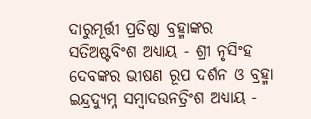ଦାରୁମୂର୍ତ୍ତୀ ପ୍ରତିଷ୍ଠା ବ୍ରହ୍ମାଙ୍କର ସତିଅଷ୍ଟବିଂଶ ଅଧ୍ୟାୟ - ଶ୍ରୀ ନୃସିଂହ ଦେବଙ୍କର ଭୀଷଣ ରୂପ ଦର୍ଶନ ଓ ବ୍ରହ୍ମା ଇନ୍ଦ୍ରଦ୍ୟୁମ୍ନ ସମ୍ବାଦଉନତ୍ରିଂଶ ଅଧ୍ୟାୟ -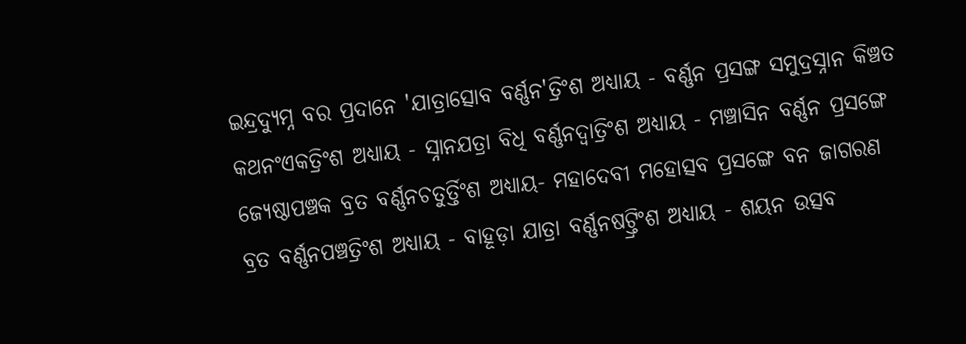ଇନ୍ଦ୍ରଦ୍ୟୁମ୍ନ ବର ପ୍ରଦାନେ 'ଯାତ୍ରାତ୍ସୋବ ବର୍ଣ୍ଣନ'ତ୍ରିଂଶ ଅଧ୍ୟାୟ - ବର୍ଣ୍ଣନ ପ୍ରସଙ୍ଗ ସମୁଦ୍ରସ୍ନାନ କିଞ୍ଚତ କଥନଂଏକତ୍ରିଂଶ ଅଧ୍ୟାୟ - ସ୍ନାନଯତ୍ରା ବିଧି ବର୍ଣ୍ଣନଦ୍ଵାତ୍ରିଂଶ ଅଧ୍ୟାୟ - ମଞ୍ଚାସିନ ବର୍ଣ୍ଣନ ପ୍ରସଙ୍ଗେ ଜ୍ୟେଷ୍ଠାପଞ୍ଚକ ବ୍ରତ ବର୍ଣ୍ଣନଚତୁର୍ତ୍ତିଂଶ ଅଧ୍ୟାୟ- ମହାଦେବୀ ମହୋତ୍ସବ ପ୍ରସଙ୍ଗେ ବନ ଜାଗରଣ ବ୍ରତ ବର୍ଣ୍ଣନପଞ୍ଚତ୍ରିଂଶ ଅଧ୍ୟାୟ - ବାହୂଡ଼ା ଯାତ୍ରା ବର୍ଣ୍ଣନଷଟ୍ତ୍ରିଂଶ ଅଧ୍ୟାୟ - ଶୟନ ଉତ୍ସବ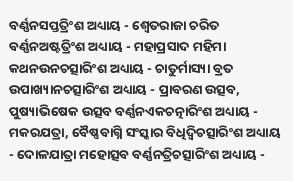ବର୍ଣ୍ଣନସପ୍ତତ୍ରିଂଶ ଅଧ୍ୟାୟ - ଶ୍ଵେତରାଜା ଚରିତ ବର୍ଣ୍ଣନଅଷ୍ଟତ୍ରିଂଶ ଅଧ୍ୟାୟ - ମହାପ୍ରସାଦ ମହିମା କଥନଉନଚତ୍ସାରିଂଶ ଅଧ୍ୟାୟ - ଚାତୁର୍ମାସ୍ୟା ବ୍ରତ ଉପାଖ୍ୟାନଚତ୍ସାରିଂଶ ଅଧ୍ୟାୟ - ପ୍ରାବରଣ ଉତ୍ସବ, ପୁଷ୍ୟାଭିଷେକ ଉତ୍ସବ ବର୍ଣ୍ଣନଏକଚତ୍ନାରିଂଶ ଅଧ୍ୟାୟ - ମକରଯତ୍ରା, ବୈଷ୍ଣବାଗ୍ନି ସଂସ୍କାର ବିଧିଦ୍ଵିଚତ୍ସାରିଂଶ ଅଧ୍ୟାୟ - ଦୋଳଯାତ୍ରା ମହୋତ୍ସବ ବର୍ଣ୍ଣନତ୍ରିଚତ୍ସାରିଂଶ ଅଧ୍ୟାୟ -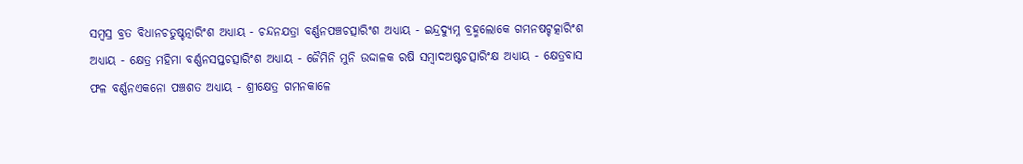ସମ୍ବସ୍ର ବ୍ରତ ବିଧାନଚତୁଷ୍ଚତ୍ନାରିଂଶ ଅଧ୍ୟାୟ - ଚନ୍ଦନଯତ୍ରା ବର୍ଣ୍ଣନପଞ୍ଚଚତ୍ସାରିଂଶ ଅଧ୍ୟାୟ - ଇନ୍ଦ୍ରଦ୍ୟୁମ୍ନ ବ୍ରହ୍ମଲୋକେ ଗମନଷଟ୍ଚତ୍କାରିଂଶ ଅଧ୍ୟାୟ - କ୍ଷେତ୍ର ମହିମା ବର୍ଣ୍ଣନସପ୍ତଚତ୍ସାରିଂଶ ଅଧ୍ୟାୟ - ଜୈମିନି ମୁନି ଉଦ୍ଦାଳକ ରଷି ସମ୍ବାଦଅଷ୍ଟଚତ୍ସାରିଂକ୍ଷ ଅଧ୍ୟାୟ - କ୍ଷେତ୍ରବାସ ଫଳ ବର୍ଣ୍ଣନଏକନୋ ପଞ୍ଚଶତ ଅଧ୍ୟାୟ - ଶ୍ରୀକ୍ଷେତ୍ର ଗମନକାଳେ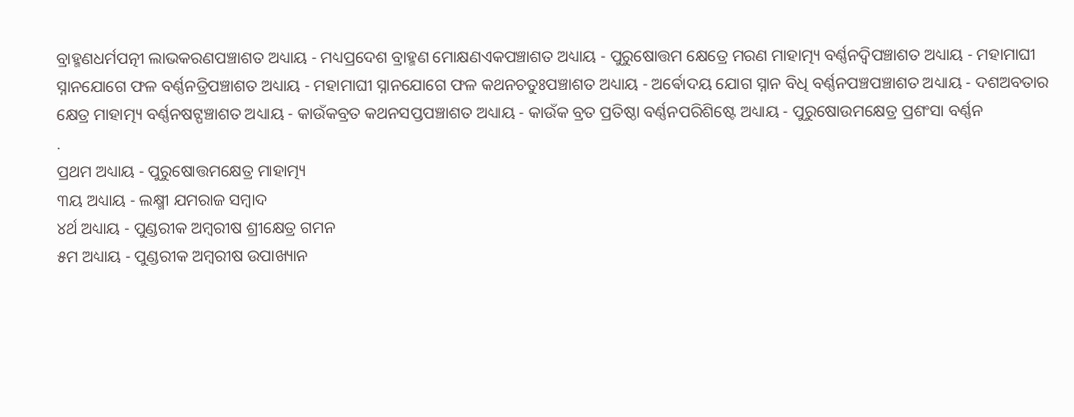ବ୍ରାହ୍ମଣଧର୍ମପତ୍ନୀ ଲାଭକରଣପଞ୍ଚାଶତ ଅଧ୍ୟାୟ - ମଧ୍ୟପ୍ରଦେଶ ବ୍ରାହ୍ମଣ ମୋକ୍ଷଣଏକପଞ୍ଚାଶତ ଅଧ୍ୟାୟ - ପୁରୁଷୋତ୍ତମ କ୍ଷେତ୍ରେ ମରଣ ମାହାତ୍ମ୍ୟ ବର୍ଣ୍ଣନଦ୍ଵିପଞ୍ଚାଶତ ଅଧ୍ୟାୟ - ମହାମାଘୀ ସ୍ନାନଯୋଗେ ଫଳ ବର୍ଣ୍ଣନତ୍ରିପଞ୍ଚାଶତ ଅଧ୍ୟାୟ - ମହାମାଘୀ ସ୍ନାନଯୋଗେ ଫଳ କଥନଚତୁଃପଞ୍ଚାଶତ ଅଧ୍ୟାୟ - ଅର୍ଵୋଦୟ ଯୋଗ ସ୍ନାନ ବିଧି ବର୍ଣ୍ଣନପଞ୍ଚପଞ୍ଚାଶତ ଅଧ୍ୟାୟ - ଦଶଅବତାର କ୍ଷେତ୍ର ମାହାତ୍ମ୍ୟ ବର୍ଣ୍ଣନଷଟ୍ପଞ୍ଚାଶତ ଅଧ୍ୟାୟ - କାଉଁକବ୍ରତ କଥନସପ୍ତପଞ୍ଚାଶତ ଅଧ୍ୟାୟ - କାଉଁକ ବ୍ରତ ପ୍ରତିଷ୍ଠା ବର୍ଣ୍ଣନପରିଶିଷ୍ଟେ ଅଧ୍ୟାୟ - ପୁରୁଷୋଉମକ୍ଷେତ୍ର ପ୍ରଶଂସା ବର୍ଣ୍ଣନ
.
ପ୍ରଥମ ଅଧ୍ୟାୟ - ପୁରୁଷୋତ୍ତମକ୍ଷେତ୍ର ମାହାତ୍ମ୍ୟ
୩ୟ ଅଧ୍ୟାୟ - ଲକ୍ଷ୍ମୀ ଯମରାଜ ସମ୍ବାଦ
୪ର୍ଥ ଅଧ୍ୟାୟ - ପୁଣ୍ଡରୀକ ଅମ୍ବରୀଷ ଶ୍ରୀକ୍ଷେତ୍ର ଗମନ
୫ମ ଅଧ୍ୟାୟ - ପୁଣ୍ଡରୀକ ଅମ୍ବରୀଷ ଉପାଖ୍ୟାନ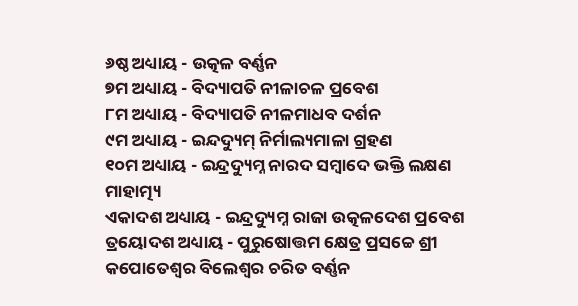୬ଷ୍ଠ ଅଧ୍ୟାୟ - ଉତ୍କଳ ବର୍ଣ୍ଣନ
୭ମ ଅଧ୍ୟାୟ - ବିଦ୍ୟାପତି ନୀଳାଚଳ ପ୍ରବେଶ
୮ମ ଅଧ୍ୟାୟ - ବିଦ୍ୟାପତି ନୀଳମାଧବ ଦର୍ଶନ
୯ମ ଅଧ୍ୟାୟ - ଇନ୍ଦଦ୍ୟୁମ୍ ନିର୍ମାଲ୍ୟମାଳା ଗ୍ରହଣ
୧୦ମ ଅଧ୍ୟାୟ - ଇନ୍ଦ୍ରଦ୍ୟୁମ୍ନ ନାରଦ ସମ୍ବାଦେ ଭକ୍ତି ଲକ୍ଷଣ ମାହାତ୍ମ୍ୟ
ଏକାଦଶ ଅଧ୍ୟାୟ - ଇନ୍ଦ୍ରଦ୍ୟୁମ୍ନ ରାଜା ଉତ୍କଳଦେଶ ପ୍ରବେଶ
ତ୍ରୟୋଦଶ ଅଧ୍ୟାୟ - ପୁରୁଷୋତ୍ତମ କ୍ଷେତ୍ର ପ୍ରସଚ୍ଚେ ଶ୍ରୀ କପୋତେଶ୍ଵର ବିଲେଶ୍ଵର ଚରିତ ବର୍ଣ୍ଣନ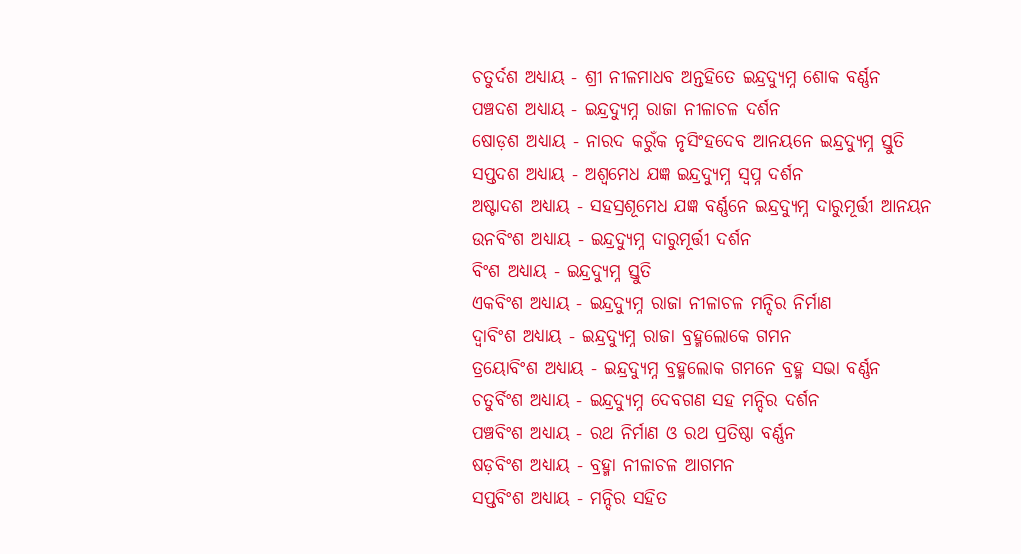ଚତୁର୍ଦଶ ଅଧ୍ୟାୟ - ଶ୍ରୀ ନୀଳମାଧବ ଅନ୍ତହିତେ ଇନ୍ଦ୍ରଦ୍ୟୁମ୍ନ ଶୋକ ବର୍ଣ୍ଣନ
ପଞ୍ଚଦଶ ଅଧ୍ୟାୟ - ଇନ୍ଦ୍ରଦ୍ୟୁମ୍ନ ରାଜା ନୀଳାଚଳ ଦର୍ଶନ
ଷୋଡ଼ଶ ଅଧ୍ୟାୟ - ନାରଦ କରୁଁକ ନୃସିଂହଦେବ ଆନୟନେ ଇନ୍ଦ୍ରଦ୍ୟୁମ୍ନ ସ୍ତୁତି
ସପ୍ତଦଶ ଅଧ୍ୟାୟ - ଅଶ୍ଵମେଧ ଯଜ୍ଞ ଇନ୍ଦ୍ରଦ୍ୟୁମ୍ନ ସ୍ଵପ୍ନ ଦର୍ଶନ
ଅଷ୍ଟାଦଶ ଅଧ୍ୟାୟ - ସହସ୍ରଶୂମେଧ ଯଜ୍ଞ ବର୍ଣ୍ଣନେ ଇନ୍ଦ୍ରଦ୍ୟୁମ୍ନ ଦାରୁମୂର୍ତ୍ତୀ ଆନୟନ
ଉନବିଂଶ ଅଧ୍ୟାୟ - ଇନ୍ଦ୍ରଦ୍ୟୁମ୍ନ ଦାରୁମୂର୍ତ୍ତୀ ଦର୍ଶନ
ବିଂଶ ଅଧ୍ୟାୟ - ଇନ୍ଦ୍ରଦ୍ୟୁମ୍ନ ସ୍ତୁତି
ଏକବିଂଶ ଅଧ୍ୟାୟ - ଇନ୍ଦ୍ରଦ୍ୟୁମ୍ନ ରାଜା ନୀଳାଚଳ ମନ୍ଦିର ନିର୍ମାଣ
ଦ୍ଵାବିଂଶ ଅଧ୍ୟାୟ - ଇନ୍ଦ୍ରଦ୍ୟୁମ୍ନ ରାଜା ବ୍ରହ୍ମଲୋକେ ଗମନ
ତ୍ରୟୋବିଂଶ ଅଧ୍ୟାୟ - ଇନ୍ଦ୍ରଦ୍ୟୁମ୍ନ ବ୍ରହ୍ମଲୋକ ଗମନେ ବ୍ରହ୍ମ ସଭା ବର୍ଣ୍ଣନ
ଚତୁର୍ବିଂଶ ଅଧ୍ୟାୟ - ଇନ୍ଦ୍ରଦ୍ୟୁମ୍ନ ଦେବଗଣ ସହ ମନ୍ଦିର ଦର୍ଶନ
ପଞ୍ଚବିଂଶ ଅଧ୍ୟାୟ - ରଥ ନିର୍ମାଣ ଓ ରଥ ପ୍ରତିଷ୍ଠା ବର୍ଣ୍ଣନ
ଷଡ଼ବିଂଶ ଅଧ୍ୟାୟ - ବ୍ରହ୍ମା ନୀଳାଚଳ ଆଗମନ
ସପ୍ତବିଂଶ ଅଧ୍ୟାୟ - ମନ୍ଦିର ସହିତ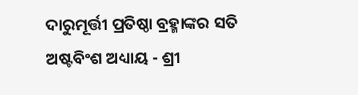ଦାରୁମୂର୍ତ୍ତୀ ପ୍ରତିଷ୍ଠା ବ୍ରହ୍ମାଙ୍କର ସତି
ଅଷ୍ଟବିଂଶ ଅଧ୍ୟାୟ - ଶ୍ରୀ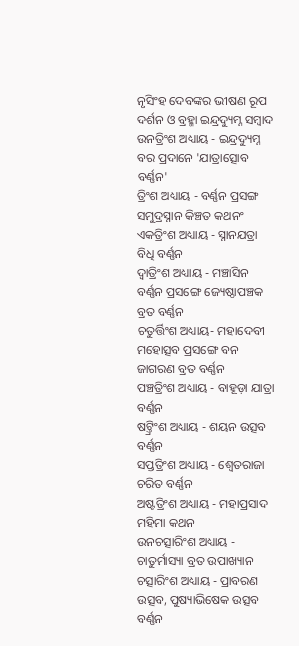ନୃସିଂହ ଦେବଙ୍କର ଭୀଷଣ ରୂପ ଦର୍ଶନ ଓ ବ୍ରହ୍ମା ଇନ୍ଦ୍ରଦ୍ୟୁମ୍ନ ସମ୍ବାଦ
ଉନତ୍ରିଂଶ ଅଧ୍ୟାୟ - ଇନ୍ଦ୍ରଦ୍ୟୁମ୍ନ ବର ପ୍ରଦାନେ 'ଯାତ୍ରାତ୍ସୋବ ବର୍ଣ୍ଣନ'
ତ୍ରିଂଶ ଅଧ୍ୟାୟ - ବର୍ଣ୍ଣନ ପ୍ରସଙ୍ଗ ସମୁଦ୍ରସ୍ନାନ କିଞ୍ଚତ କଥନଂ
ଏକତ୍ରିଂଶ ଅଧ୍ୟାୟ - ସ୍ନାନଯତ୍ରା ବିଧି ବର୍ଣ୍ଣନ
ଦ୍ଵାତ୍ରିଂଶ ଅଧ୍ୟାୟ - ମଞ୍ଚାସିନ ବର୍ଣ୍ଣନ ପ୍ରସଙ୍ଗେ ଜ୍ୟେଷ୍ଠାପଞ୍ଚକ ବ୍ରତ ବର୍ଣ୍ଣନ
ଚତୁର୍ତ୍ତିଂଶ ଅଧ୍ୟାୟ- ମହାଦେବୀ ମହୋତ୍ସବ ପ୍ରସଙ୍ଗେ ବନ ଜାଗରଣ ବ୍ରତ ବର୍ଣ୍ଣନ
ପଞ୍ଚତ୍ରିଂଶ ଅଧ୍ୟାୟ - ବାହୂଡ଼ା ଯାତ୍ରା ବର୍ଣ୍ଣନ
ଷଟ୍ତ୍ରିଂଶ ଅଧ୍ୟାୟ - ଶୟନ ଉତ୍ସବ ବର୍ଣ୍ଣନ
ସପ୍ତତ୍ରିଂଶ ଅଧ୍ୟାୟ - ଶ୍ଵେତରାଜା ଚରିତ ବର୍ଣ୍ଣନ
ଅଷ୍ଟତ୍ରିଂଶ ଅଧ୍ୟାୟ - ମହାପ୍ରସାଦ ମହିମା କଥନ
ଉନଚତ୍ସାରିଂଶ ଅଧ୍ୟାୟ - ଚାତୁର୍ମାସ୍ୟା ବ୍ରତ ଉପାଖ୍ୟାନ
ଚତ୍ସାରିଂଶ ଅଧ୍ୟାୟ - ପ୍ରାବରଣ ଉତ୍ସବ, ପୁଷ୍ୟାଭିଷେକ ଉତ୍ସବ ବର୍ଣ୍ଣନ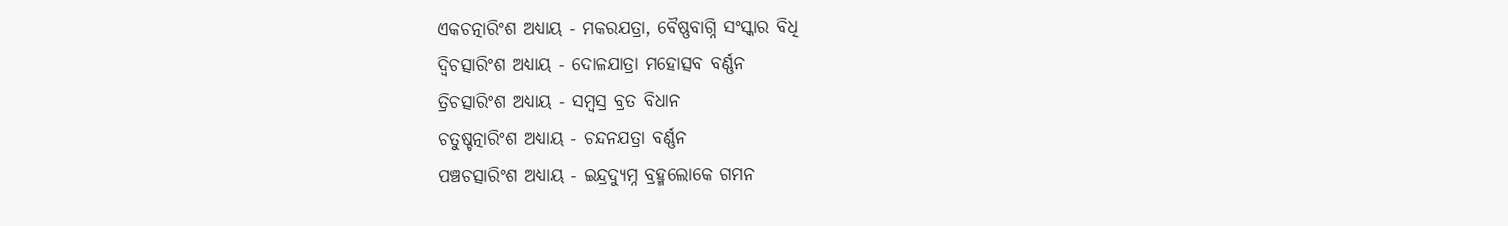ଏକଚତ୍ନାରିଂଶ ଅଧ୍ୟାୟ - ମକରଯତ୍ରା, ବୈଷ୍ଣବାଗ୍ନି ସଂସ୍କାର ବିଧି
ଦ୍ଵିଚତ୍ସାରିଂଶ ଅଧ୍ୟାୟ - ଦୋଳଯାତ୍ରା ମହୋତ୍ସବ ବର୍ଣ୍ଣନ
ତ୍ରିଚତ୍ସାରିଂଶ ଅଧ୍ୟାୟ - ସମ୍ବସ୍ର ବ୍ରତ ବିଧାନ
ଚତୁଷ୍ଚତ୍ନାରିଂଶ ଅଧ୍ୟାୟ - ଚନ୍ଦନଯତ୍ରା ବର୍ଣ୍ଣନ
ପଞ୍ଚଚତ୍ସାରିଂଶ ଅଧ୍ୟାୟ - ଇନ୍ଦ୍ରଦ୍ୟୁମ୍ନ ବ୍ରହ୍ମଲୋକେ ଗମନ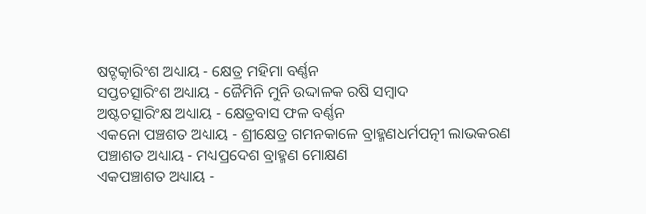ଷଟ୍ଚତ୍କାରିଂଶ ଅଧ୍ୟାୟ - କ୍ଷେତ୍ର ମହିମା ବର୍ଣ୍ଣନ
ସପ୍ତଚତ୍ସାରିଂଶ ଅଧ୍ୟାୟ - ଜୈମିନି ମୁନି ଉଦ୍ଦାଳକ ରଷି ସମ୍ବାଦ
ଅଷ୍ଟଚତ୍ସାରିଂକ୍ଷ ଅଧ୍ୟାୟ - କ୍ଷେତ୍ରବାସ ଫଳ ବର୍ଣ୍ଣନ
ଏକନୋ ପଞ୍ଚଶତ ଅଧ୍ୟାୟ - ଶ୍ରୀକ୍ଷେତ୍ର ଗମନକାଳେ ବ୍ରାହ୍ମଣଧର୍ମପତ୍ନୀ ଲାଭକରଣ
ପଞ୍ଚାଶତ ଅଧ୍ୟାୟ - ମଧ୍ୟପ୍ରଦେଶ ବ୍ରାହ୍ମଣ ମୋକ୍ଷଣ
ଏକପଞ୍ଚାଶତ ଅଧ୍ୟାୟ -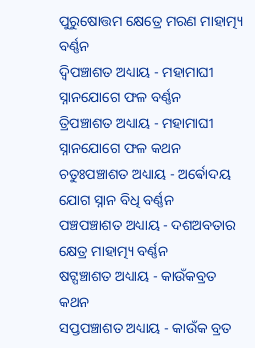ପୁରୁଷୋତ୍ତମ କ୍ଷେତ୍ରେ ମରଣ ମାହାତ୍ମ୍ୟ ବର୍ଣ୍ଣନ
ଦ୍ଵିପଞ୍ଚାଶତ ଅଧ୍ୟାୟ - ମହାମାଘୀ ସ୍ନାନଯୋଗେ ଫଳ ବର୍ଣ୍ଣନ
ତ୍ରିପଞ୍ଚାଶତ ଅଧ୍ୟାୟ - ମହାମାଘୀ ସ୍ନାନଯୋଗେ ଫଳ କଥନ
ଚତୁଃପଞ୍ଚାଶତ ଅଧ୍ୟାୟ - ଅର୍ଵୋଦୟ ଯୋଗ ସ୍ନାନ ବିଧି ବର୍ଣ୍ଣନ
ପଞ୍ଚପଞ୍ଚାଶତ ଅଧ୍ୟାୟ - ଦଶଅବତାର କ୍ଷେତ୍ର ମାହାତ୍ମ୍ୟ ବର୍ଣ୍ଣନ
ଷଟ୍ପଞ୍ଚାଶତ ଅଧ୍ୟାୟ - କାଉଁକବ୍ରତ କଥନ
ସପ୍ତପଞ୍ଚାଶତ ଅଧ୍ୟାୟ - କାଉଁକ ବ୍ରତ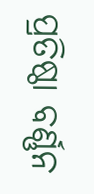ପ୍ରତିଷ୍ଠା ବର୍ଣ୍ଣନ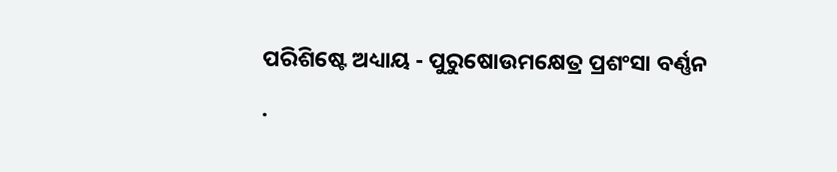ପରିଶିଷ୍ଟେ ଅଧ୍ୟାୟ - ପୁରୁଷୋଉମକ୍ଷେତ୍ର ପ୍ରଶଂସା ବର୍ଣ୍ଣନ
.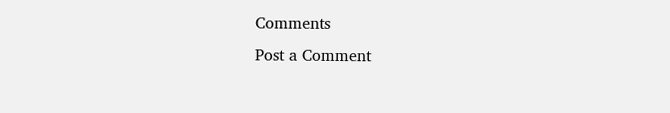Comments
Post a Comment